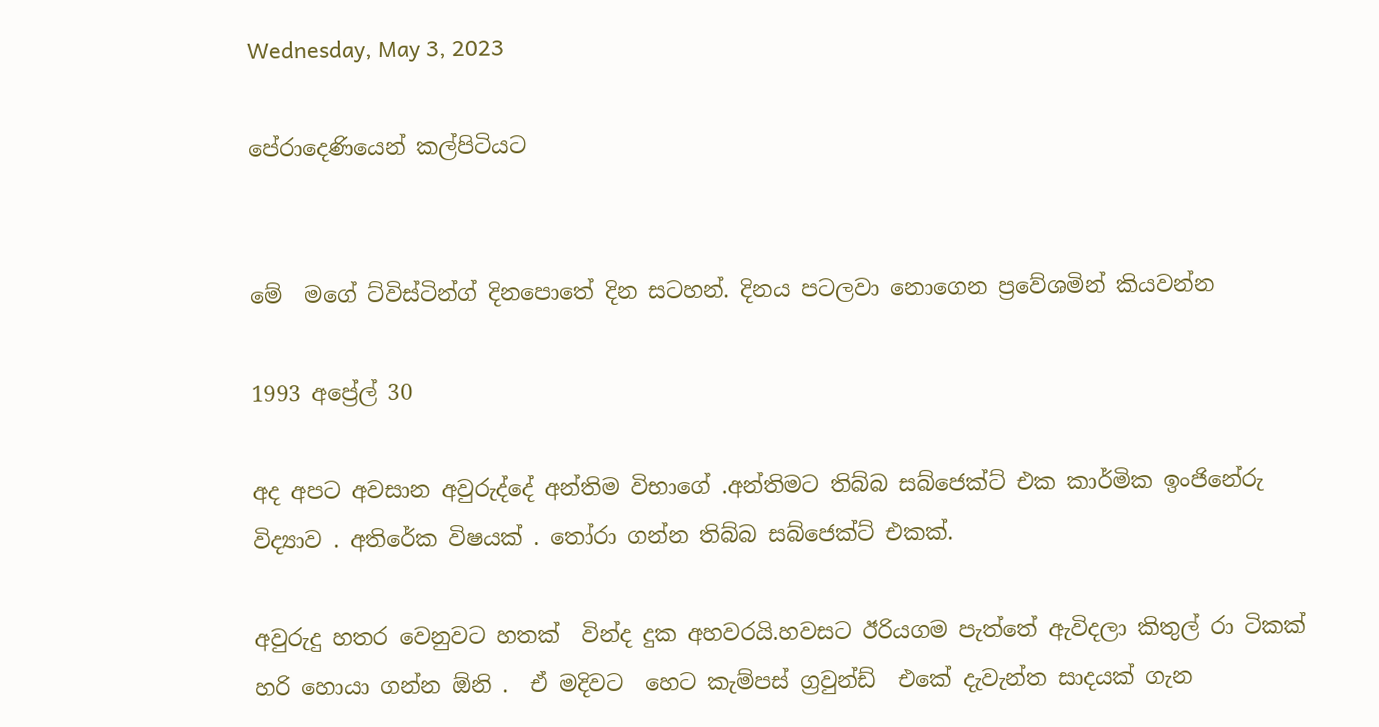Wednesday, May 3, 2023

පේරාදෙණියෙන් කල්පිටියට


මේ  මගේ ට්විස්ටින්ග් දිනපොතේ දින සටහන්. දිනය පටලවා නොගෙන ප්‍රවේශමින් කියවන්න

1993 අප්‍රේල් 30

අද අපට අවසාන අවුරුද්දේ අන්තිම විභාගේ .අන්තිමට තිබ්බ සබ්ජෙක්ට් එක කාර්මික ඉංජිනේරු විද්‍යාව . අතිරේක විෂයක් . තෝරා ගන්න තිබ්බ සබ්ජෙක්ට් එකක්.

අවුරුදු හතර වෙනුවට හතක්  වින්ද දුක අහවරයි.හවසට ඊරියගම පැත්තේ ඇවිදලා කිතුල් රා ටිකක් හරි හොයා ගන්න ඕනි .  ඒ මදිවට  හෙට කැම්පස් ග්‍රවුන්ඩ්  එකේ දැවැන්ත සාදයක් ගැන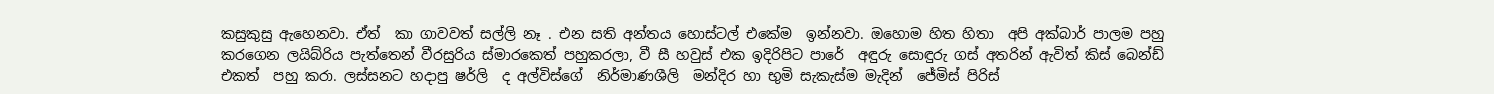කසුකුසු ඇහෙනවා. ඒත්  කා ගාවවත් සල්ලි නෑ . එන සති අන්තය හොස්ටල් එකේම  ඉන්නවා. ඔහොම හිත හිතා  අපි අක්බාර් පාලම පහු කර‍ගෙන ලයිබ්රිය පැත්තෙන් වීරසුරිය ස්මාරකෙත් පහුකරලා, වී සී හවුස් එක ඉදිරිපිට පාරේ  අඳුරු සොඳුරු ගස් අතරින් ඇවිත් කිස් බෙන්ඩ් එකත්  පහු කරා. ලස්සනට හදාපු ෂර්ලි  ද අල්විස්ගේ  නිර්මාණශීලි  මන්දිර හා භුමි සැකැස්ම මැදින්  ජේමිස් පිරිස්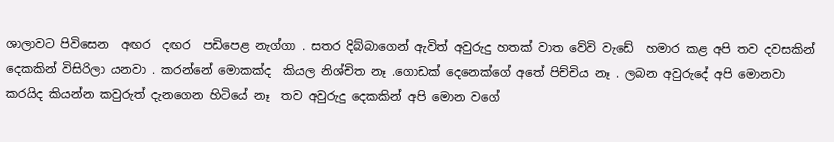ශාලාවට පිවිසෙන  අඟර  දඟර  පඩිපෙළ නැග්ගා . සතර දිබ්බාගෙන් ඇවිත් අවුරුදු හතක් වාත වේවි වැඩේ  හමාර කළ අපි තව දවසකින් දෙකකින් විසිරිලා යනවා . කරන්නේ මොකක්ද  කියල නිශ්චිත නෑ .ගොඩක් දෙනෙක්ගේ අතේ පිච්චිය නෑ . ලබන අවුරුදේ අපි මොනවා කරයිද කියන්න කවුරුත් දැනගෙන හිටියේ නෑ  තව අවුරුදු දෙකකින් අපි මොන වගේ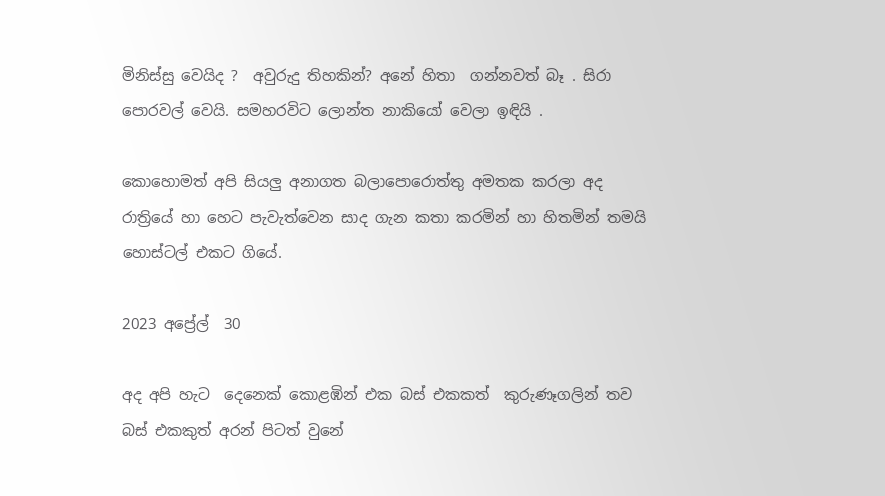මිනිස්සු වෙයිද ?  අවුරුදු තිහකින්? අනේ හිතා  ගන්නවත් බෑ . සිරා පොරවල් වෙයි. සමහරවිට ලොන්ත නාකියෝ වෙලා ඉඳියි .

කොහොමත් අපි සියලු අනාගත බලාපොරොත්තු අමතක කරලා අද රාත්‍රියේ හා හෙට පැවැත්වෙන සාද ගැන කතා කරමින් හා හිතමින් තමයි හොස්ටල් එකට ගියේ.

2023 අප්‍රේල්  30

අද අපි හැට  දෙනෙක් කොළඹින් එක බස් එකකත්  කුරුණෑගලින් තව බස් එකකුත් අරන් පිටත් වුනේ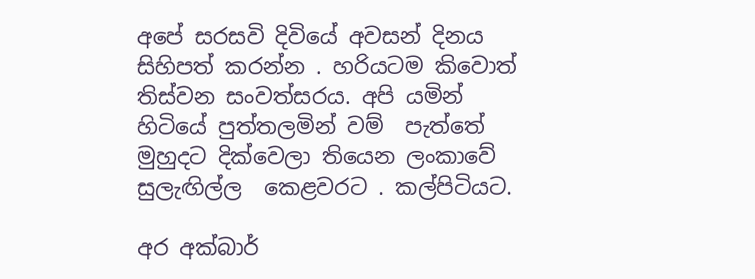අපේ සරසවි දිවියේ අවසන් දිනය සිහිපත් කරන්න . හරියටම කිවොත් තිස්වන සංවත්සරය. අපි යමින් හිටියේ පුත්තලමින් වම්  පැත්තේ මුහුදට දික්වෙලා තියෙන ලංකාවේ සුලැඟිල්ල  කෙළවරට . කල්පිටියට.

අර අක්බාර්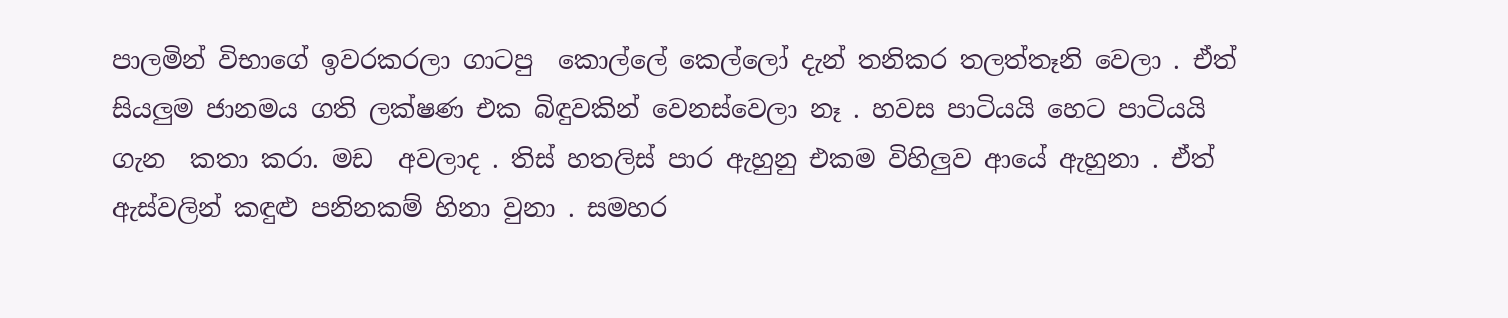පාලමින් විභාගේ ඉවරකරලා ගාටපු  කොල්ලේ කෙල්ලෝ දැන් තනිකර තලත්තෑනි වෙලා . ඒත්  සියලුම ජානමය ගති ලක්ෂණ එක බිඳුවකින් වෙනස්වෙලා නෑ . හවස පාටියයි හෙට පාටියයි ගැන  කතා කරා. මඩ  අවලාද . තිස් හතලිස් පාර ඇහුනු එකම විහිලුව ආයේ ඇහුනා . ඒත්  ඇස්වලින් කඳුළු පනිනකම් හිනා වුනා . සමහර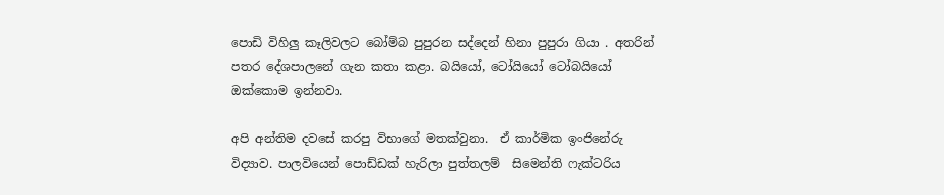පොඩි විහිලු කෑලිවලට බෝම්බ පුපුරන සද්දෙන් හිනා පුපුරා ගියා . අතරින් පතර දේශපාලනේ ගැන කතා කළා. බයියෝ, ටෝයියෝ ටෝබයියෝ ඔක්කොම ඉන්නවා.

අපි අන්තිම දවසේ කරපු විභාගේ මතක්වුනා.  ඒ කාර්මික ඉංජිනේරු විද්‍යාව. පාලවියෙන් පොඩ්ඩක් හැරිලා පුත්තලම්  සිමෙන්ති ෆැක්ටරිය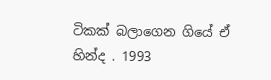ටිකක් බලාගෙන ගියේ ඒ  හින්ද . 1993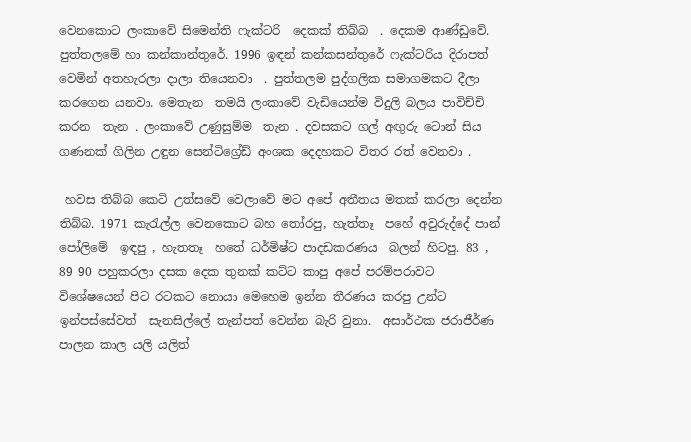වෙනකොට ලංකාවේ සිමෙන්ති ෆැක්ටරි  දෙකක් තිබ්බ  . දෙකම ආණ්ඩුවේ. පුත්තලමේ හා කන්කාන්තුරේ. 1996 ඉඳන් කන්කසන්තුරේ ෆැක්ටරිය දිරාපත් වෙමින් අතහැරලා දාලා තියෙනවා  . පුත්තලම පුද්ගලික සමාගමකට දීලා  කරගෙන යනවා. මෙතැන  තමයි ලංකාවේ වැඩියෙන්ම විදුලි බලය පාවිච්චි කරන  තැන . ලංකාවේ උණුසුම්ම  තැන . දවසකට ගල් අඟුරු ටොන් සිය ගණනක් ගිලින උඳුන සෙන්ටිග්‍රේඩ් අංශක දෙදහකට විතර රත් වෙනවා .

 හවස තිබ්බ කෙටි උත්සවේ වෙලාවේ මට අපේ අතීතය මතක් කරලා දෙන්න තිබ්බ. 1971 කැරැල්ල වෙනකොට බහ තෝරපු, හැත්තෑ  පහේ අවුරුද්දේ පාන් පෝලිමේ  ඉඳපු , හැතතෑ  හතේ ධර්මිෂ්ට පාදඩකරණය  බලන් හිටපු. 83 , 89 90 පහුකරලා දසක දෙක තුනක් කට්ට කාපු අපේ පරම්පරාවට විශේෂයෙන් පිට රටකට නොයා මෙහෙම ඉන්න තීරණය කරපු උන්ට  ඉන්පස්සේවත්  සැනසිල්ලේ තැන්පත් වෙන්න බැරි වුනා.  අසාර්ථක ජරාජීර්ණ පාලන කාල යලි යලිත්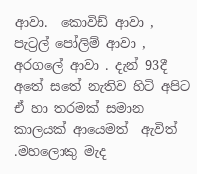ආවා.  කොවිඩ් ආවා , පැට්‍රල් පෝලිම් ආවා , අරගලේ ආවා . දැන් 93දී අතේ සතේ නැතිව හිටි අපිට ඒ හා තරමක් සමාන  කාලයක් ආයෙමත්  ඇවිත් .මහලොකු මැද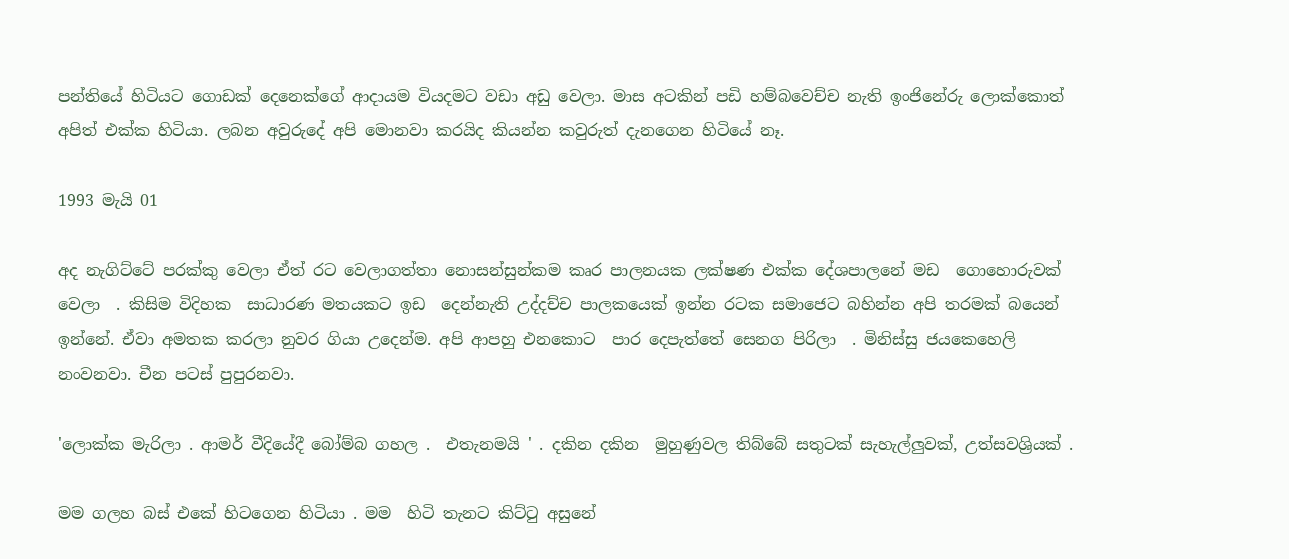පන්තියේ හිටියට ගොඩක් දෙනෙක්ගේ ආදායම වියදමට වඩා අඩු වෙලා. මාස අටකින් පඩි හම්බවෙච්ච නැති ඉංජිනේරු ලොක්කොත් අපිත් එක්ක හිටියා. ලබන අවුරුදේ අපි මොනවා කරයිද කියන්න කවුරුත් දැනගෙන හිටියේ නෑ.

1993 මැයි 01

අද නැගිට්ටේ පරක්කු වෙලා ඒත් රට වෙලාගත්තා නොසන්සුන්කම කෘර පාලනයක ලක්ෂණ එක්ක දේශපාලනේ මඩ  ගොහොරුවක් වෙලා  . කිසිම විදිහක  සාධාරණ මතයකට ඉඩ  දෙන්නැති උද්දච්ච පාලකයෙක් ඉන්න රටක සමාජෙට බහින්න අපි තරමක් බයෙන් ඉන්නේ. ඒවා අමතක කරලා නුවර ගියා උදෙන්ම. අපි ආපහු එනකොට  පාර දෙපැත්තේ සෙනග පිරිලා  . මිනිස්සු ජයකෙහෙලි නංවනවා. චීන පටස් පුපුරනවා.

'ලොක්ක මැරිලා . ආමර් වීදියේදී බෝම්බ ගහල .  එතැනමයි ' . දකින දකින  මුහුණුවල තිබ්බේ සතුටක් සැහැල්ලුවක්, උත්සවශ්‍රියක් .

මම ගලහ බස් එකේ හිටගෙන හිටියා . මම  හිටි තැනට කිට්ටු අසුනේ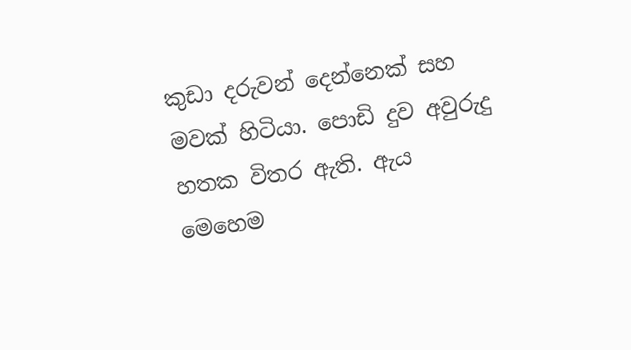කුඩා දරුවන් දෙන්නෙක් සහ මවක් හිටියා. පොඩි දුව අවුරුදු හතක විතර ඇති. ඇය  මෙහෙම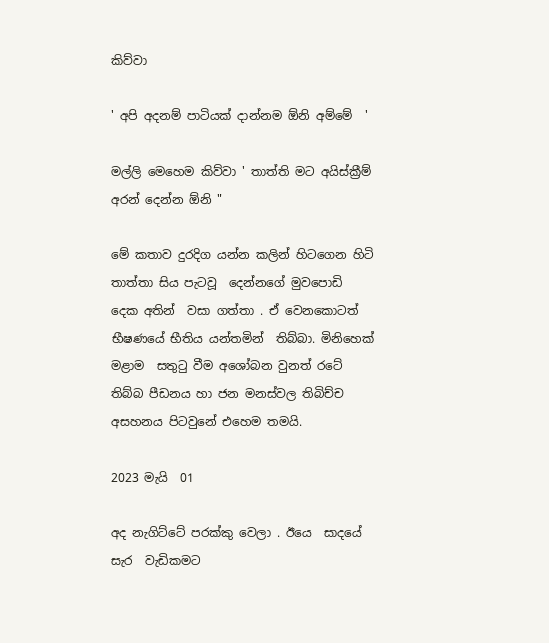කිව්වා

' අපි අදනම් පාටියක් දාන්නම ඕනි අම්මේ  '

මල්ලි මෙහෙම කිව්වා ' තාත්ති මට අයිස්ක්‍රීම් අරන් දෙන්න ඕනි "

මේ කතාව දුරදිග යන්න කලින් හිටගෙන හිටි තාත්තා සිය පැටවූ  දෙන්නගේ මුවපොඩි  දෙක අතින්  වසා ගත්තා . ඒ වෙනකොටත් භීෂණයේ භීතිය යන්තමින්  තිබ්බා. මිනිහෙක් මළාම  සතුටු වීම අශෝබන වුනත් රටේ තිබ්බ පීඩනය හා ජන මනස්වල තිබිච්ච  අසහනය පිටවුනේ එහෙම තමයි.

2023 මැයි  01

අද නැගිට්ටේ පරක්කු වෙලා . ඊයෙ  සාදයේ සැර  වැඩිකමට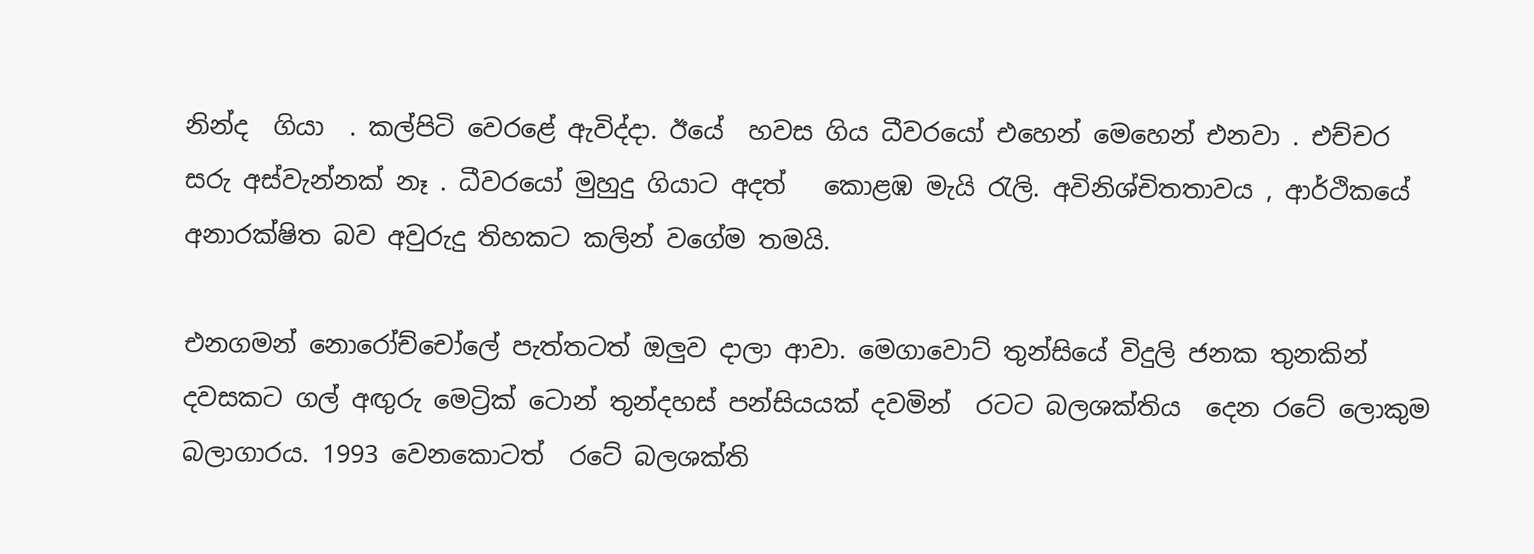නින්ද  ගියා  . කල්පිටි වෙරළේ ඇවිද්දා. ඊයේ  හවස ගිය ධීවරයෝ එහෙන් මෙහෙන් එනවා . එච්චර සරු අස්වැන්නක් නෑ . ධීවරයෝ මුහුදු ගියාට අදත්   කොළඹ මැයි රැලි. අවිනිශ්චිතතාවය , ආර්ථිකයේ අනාරක්ෂිත බව අවුරුදු තිහකට කලින් වගේම තමයි.

එනගමන් නොරෝච්චෝලේ පැත්තටත් ඔලුව දාලා ආවා. මෙගාවොට් තුන්සියේ විදුලි ජනක තුනකින් දවසකට ගල් අඟුරු මෙට්‍රික් ටොන් තුන්දහස් පන්සියයක් දවමින්  රටට බලශක්තිය  දෙන රටේ ලොකුම බලාගාරය. 1993 වෙනකොටත්  රටේ බලශක්ති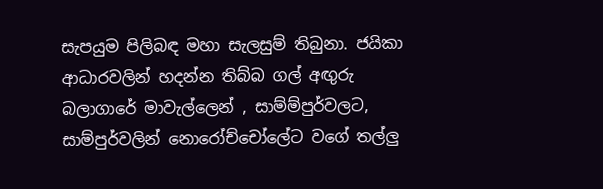සැපයුම පිලිබඳ මහා සැලසුම් තිබුනා. ජයිකා ආධාරවලින් හදන්න තිබ්බ ගල් අඟුරු බලාගාරේ මාවැල්ලෙන් , සාම්ම්පුර්වලට, සාම්පුර්වලින් නොරෝච්චෝලේට වගේ තල්ලු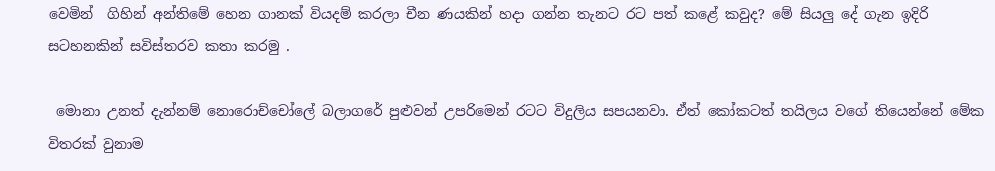වෙමින්  ගිහින් අන්තිමේ හෙන ගානක් වියදම් කරලා චීන ණයකින් හදා ගන්න තැනට රට පත් කළේ කවුද? මේ සියලු දේ ගැන ඉදිරි සටහනකින් සවිස්තරව කතා කරමු .

 මොනා උනත් දැන්නම් නොරොච්චෝලේ බලාගරේ පුළුවන් උපරිමෙන් රටට විදුලිය සපයනවා. ඒත් කෝකටත් තයිලය වගේ තියෙන්නේ මේක විතරක් වුනාම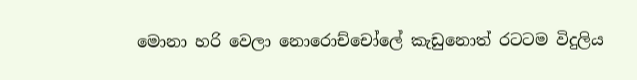මොනා හරි වෙලා නොරොච්චෝලේ කැඩුනොත් රටටම විදුලිය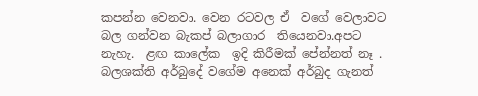කපන්න වෙනවා. වෙන රටවල ඒ  වගේ වෙලාවට බල ගන්වන බැකප් බලාගාර  තියෙනවා.අපට නැහැ.  ළඟ කාලේක  ඉදි කිරීමක් පේන්නත් නෑ . බලශක්ති අර්බුදේ වගේම අනෙක් අර්බුද ගැනත්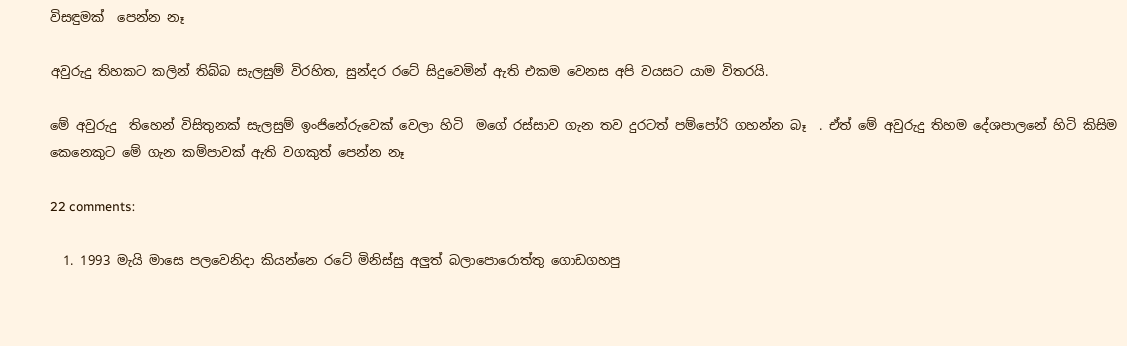විසඳුමක්  පෙන්න නෑ

අවුරුදු තිහකට කලින් තිබ්බ සැලසුම් විරහිත, සුන්දර රටේ සිදුවෙමින් ඇති එකම වෙනස අපි වයසට යාම විතරයි.

මේ අවුරුදු  තිහෙන් විසිතුනක් සැලසුම් ඉංජිනේරුවෙක් වෙලා හිටි  මගේ රස්සාව ගැන තව දුරටත් පම්පෝරි ගහන්න බෑ  . ඒත් මේ අවුරුදු තිහම දේශපාලනේ හිටි කිසිම කෙනෙකුට මේ ගැන කම්පාවක් ඇති වගකුත් පෙන්න නෑ

22 comments:

  1. 1993 මැයි මාසෙ පලවෙනිදා කියන්නෙ රටේ මිනිස්සු අලුත් බලාපොරොත්තු ගොඩගහපු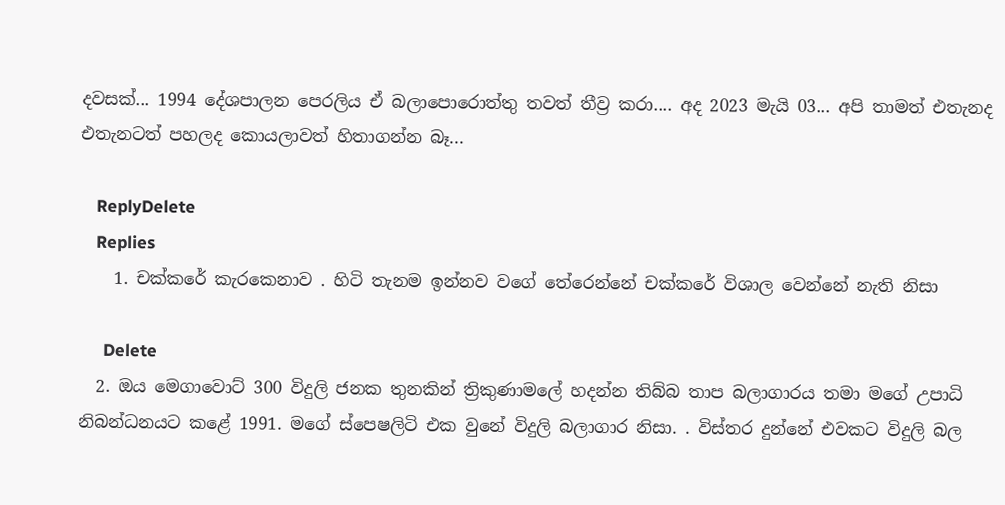දවසක්... 1994 දේශපාලන පෙරලිය ඒ බලාපොරොත්තු තවත් තීව්‍ර කරා.... අද 2023 මැයි 03... අපි තාමත් එතැනද එතැනටත් පහලද කොයලාවත් හිතාගන්න බෑ...

    ReplyDelete
    Replies
    1. චක්කරේ කැරකෙනාව . හිටි තැනම ඉන්නව වගේ තේරෙන්නේ චක්කරේ විශාල වෙන්නේ නැති නිසා

      Delete
  2. ඔය මෙගාවොට් 300 විදුලි ජනක තුනකින් ත්‍රිකුණාමලේ හදන්න තිබ්බ තාප බලාගාරය තමා මගේ උපාධි නිබන්ධනයට කළේ 1991. මගේ ස්පෙෂලිටි එක වුනේ විදුලි බලාගාර නිසා. . විස්තර දුන්නේ එවකට විදුලි බල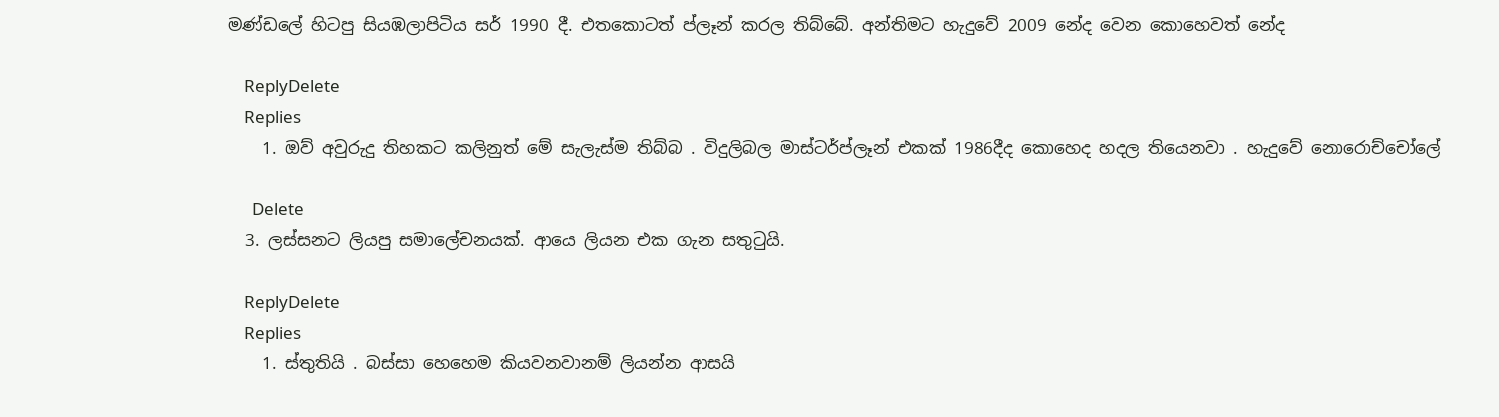මණ්ඩලේ හිටපු සියඹලාපිටිය සර් 1990 දී. එතකොටත් ප්ලෑන් කරල තිබ්බේ. අන්තිමට හැදුවේ 2009 නේද වෙන කොහෙවත් නේද

    ReplyDelete
    Replies
    1. ඔව් අවුරුදු තිහකට කලිනුත් මේ සැලැස්ම තිබ්බ . විදුලිබල මාස්ටර්ප්ලෑන් එකක් 1986දීද කොහෙද හදල තියෙනවා . හැදුවේ නොරොච්චෝලේ

      Delete
  3. ලස්සනට ලියපු සමාලේචනයක්. ආයෙ ලියන එක ගැන සතුටුයි.

    ReplyDelete
    Replies
    1. ස්තුතියි . බස්සා හෙහෙම කියවනවානම් ලියන්න ආසයි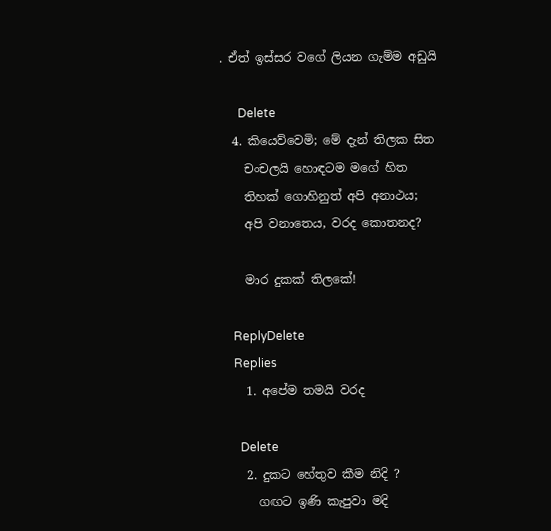. ඒත් ඉස්සර වගේ ලියන ගැම්ම අඩුයි

      Delete
  4. කියෙව්වෙමි; මේ දැන් තිලක සිත
    චංචලයි හොඳටම මගේ හිත
    තිහක් ගොහිනුත් අපි අනාථය;
    අපි වනාතෙය, වරද කොතනද?

    මාර දුකක් තිලකේ!

    ReplyDelete
    Replies
    1. අපේම තමයි වරද

      Delete
    2. දුකට හේතුව කීම නිදි ?
      ගඟට ඉණි කැපුවා මදි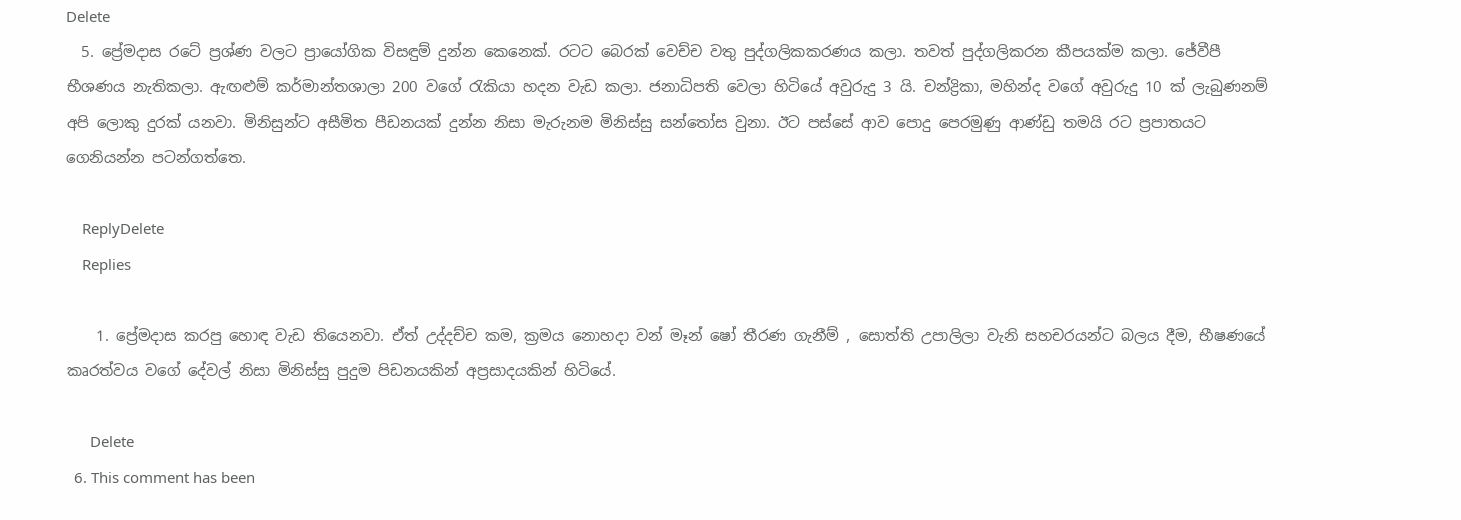Delete
  5. ප්‍රේමදාස රටේ ප්‍රශ්ණ වලට ප්‍රායෝගික විසඳුම් දුන්න කෙනෙක්. රටට බෙරක් වෙච්ච වතු පුද්ගලිකකරණය කලා. තවත් පුද්ගලිකරන කීපයක්ම කලා. ජේවීපී භීශණය නැතිකලා. ඇඟළුම් කර්මාන්තශාලා 200 වගේ රැකියා හදන වැඩ කලා. ජනාධිපති වෙලා හිටියේ අවුරුදු 3 යි. චන්ද්‍රිකා, මහින්ද වගේ අවුරුදු 10 ක් ලැබුණනම් අපි ලොකු දුරක් යනවා. මිනිසුන්ට අසීමිත පීඩනයක් දුන්න නිසා මැරුනම මිනිස්සු සන්තෝස වුනා. ඊට පස්සේ ආව පොදු පෙරමුණු ආණ්ඩු තමයි රට ප්‍රපාතයට ගෙනියන්න පටන්ගත්තෙ.

    ReplyDelete
    Replies

    1. ප්‍රේමදාස කරපු හොඳ වැඩ තියෙනවා. ඒත් උද්දච්ච කම, ක්‍රමය නොහදා වන් මෑන් ෂෝ තීරණ ගැනීම් , සොත්ති උපාලිලා වැනි සහචරයන්ට බලය දීම, භීෂණයේ කෘරත්වය වගේ දේවල් නිසා මිනිස්සු පුදුම පිඩනයකින් අප්‍රසාදයකින් හිටියේ.

      Delete
  6. This comment has been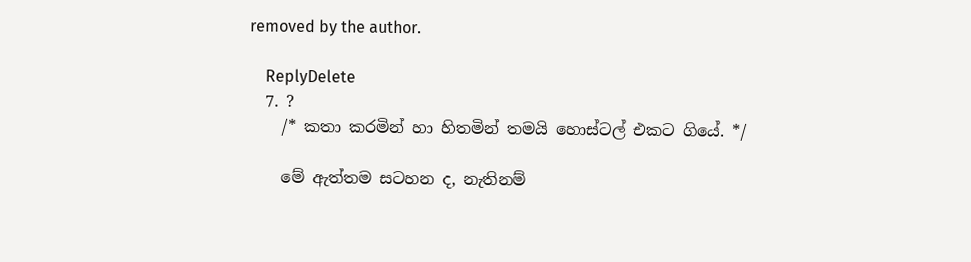removed by the author.

    ReplyDelete
  7. ?
    /* කතා කරමින් හා හිතමින් තමයි හොස්ටල් එකට ගියේ. */

    මේ ඇත්තම සටහන ද, නැතිනම්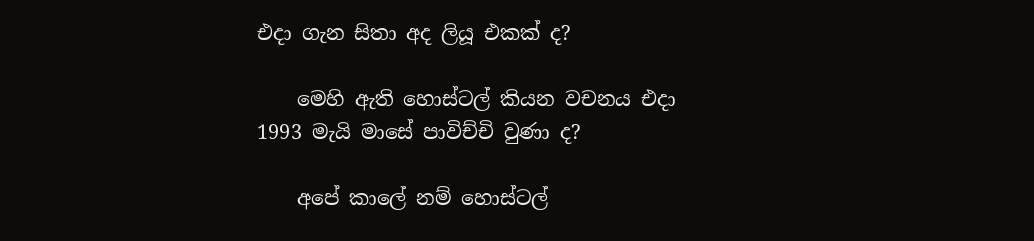එදා ගැන සිතා අද ලියූ එකක් ද?

    මෙහි ඇති හොස්ටල් කියන වචනය එදා 1993 මැයි මාසේ පාවිච්චි වුණා ද?

    අපේ කාලේ නම් හොස්ටල්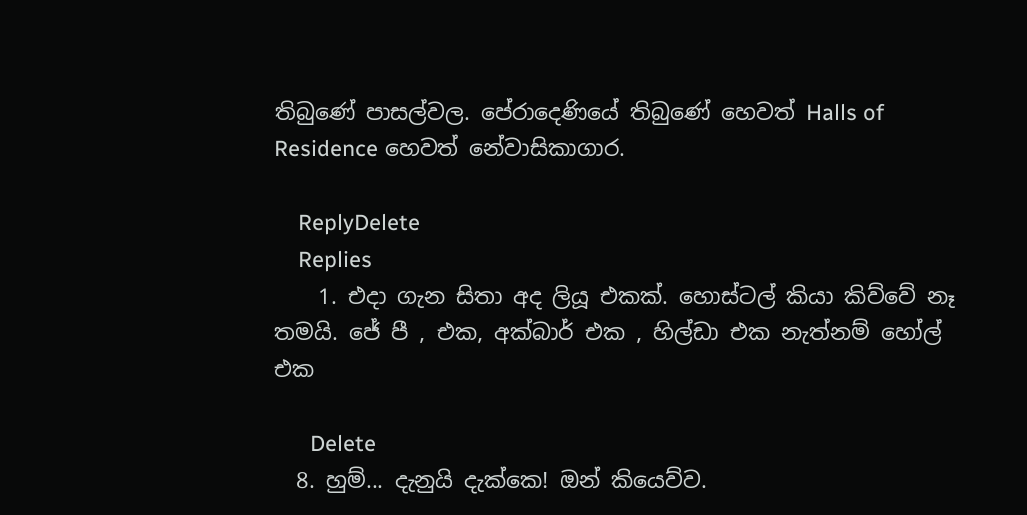තිබුණේ පාසල්වල. පේරාදෙණියේ තිබුණේ හෙවත් Halls of Residence හෙවත් නේවාසිකාගාර.

    ReplyDelete
    Replies
    1. එදා ගැන සිතා අද ලියූ එකක්. හොස්ටල් කියා කිව්වේ නෑ තමයි. ජේ පී , එක, අක්බාර් එක , හිල්ඩා එක නැත්නම් හෝල් එක

      Delete
  8. හුම්... දැනුයි දැක්කෙ! ඔන් කියෙව්ව.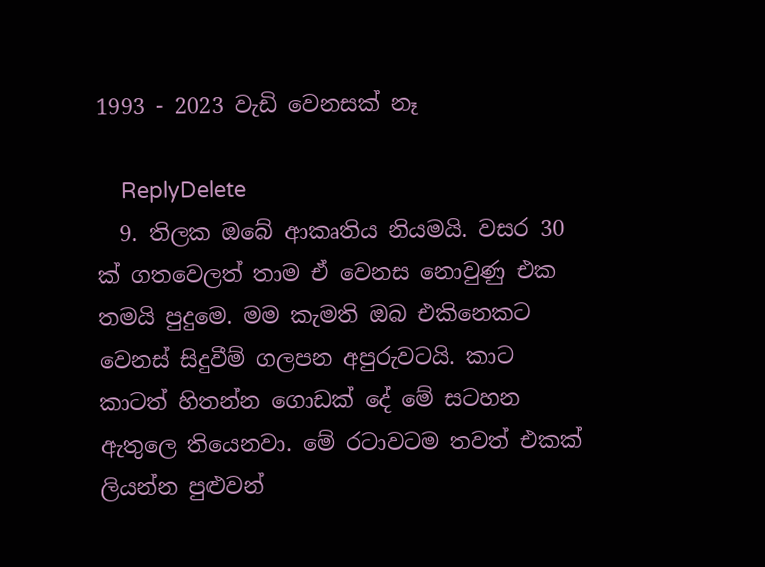1993 - 2023 වැඩි වෙනසක් නෑ

    ReplyDelete
  9. තිලක ඔබේ ආකෘතිය නියමයි. වසර 30 ක් ගතවෙලත් තාම ඒ වෙනස නොවුණු එක තමයි පුදුමෙ. මම කැමති ඔබ එකිනෙකට වෙනස් සිදුවීම් ගලපන අපුරුවටයි. කාට කාටත් හිතන්න ගොඩක් දේ මේ සටහන ඇතුලෙ තියෙනවා. මේ රටාවටම තවත් එකක් ලියන්න පුළුවන්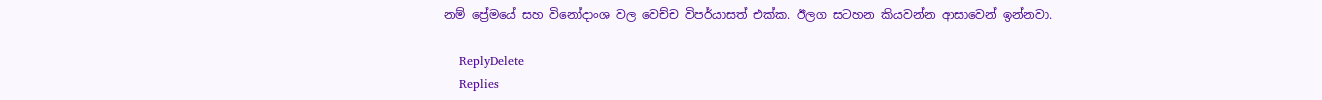නම් ප්‍රේමයේ සහ විනෝදාංශ වල වෙච්ච විපර්යාසත් එක්ක. ඊලග සටහන කියවන්න ආසාවෙන් ඉන්නවා.

    ReplyDelete
    Replies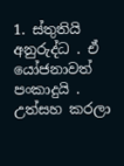1. ස්තුතියි අනුරුද්ධ . ඒ යෝජනාවත් පංකාදුයි . උත්සහ කරලා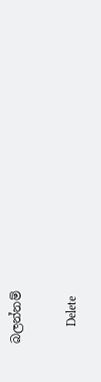බලන්නම්

      Delete